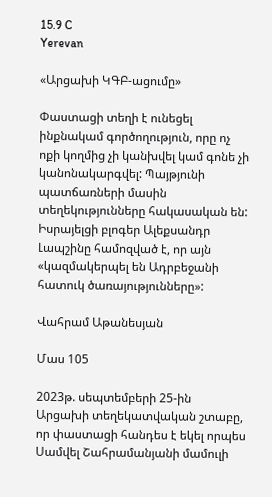15.9 C
Yerevan

«Արցախի ԿԳԲ-ացումը»

Փաստացի տեղի է ունեցել ինքնակամ գործողություն, որը ոչ ոքի կողմից չի կանխվել կամ գոնե չի կանոնակարգվել: Պայթյունի պատճառների մասին տեղեկությունները հակասական են: Իսրայելցի բլոգեր Ալեքսանդր Լապշինը համոզված է, որ այն «կազմակերպել են Ադրբեջանի հատուկ ծառայությունները»:

Վահրամ Աթանեսյան

Մաս 105

2023թ. սեպտեմբերի 25-ին Արցախի տեղեկատվական շտաբը, որ փաստացի հանդես է եկել որպես Սամվել Շահրամանյանի մամուլի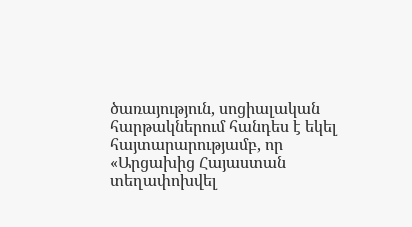ծառայություն, սոցիալական հարթակներում հանդես է եկել հայտարարությամբ, որ «Արցախից Հայաստան տեղափոխվել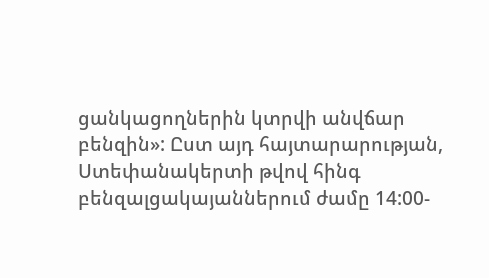ցանկացողներին կտրվի անվճար բենզին»: Ըստ այդ հայտարարության, Ստեփանակերտի թվով հինգ բենզալցակայաններում ժամը 14:00-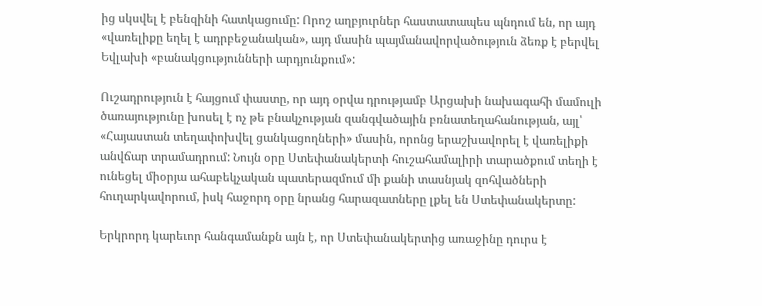ից սկսվել է բենզինի հատկացումը: Որոշ աղբյուրներ հաստատապես պնդում են, որ այդ «վառելիքը եղել է ադրբեջանական», այդ մասին պայմանավորվածություն ձեռք է բերվել Եվլախի «բանակցությունների արդյունքում»:

Ուշադրություն է հայցում փաստը, որ այդ օրվա դրությամբ Արցախի նախագահի մամուլի ծառայությունը խոսել է ոչ թե բնակչության զանգվածային բռնատեղահանության, այլ՝ «Հայաստան տեղափոխվել ցանկացողների» մասին, որոնց երաշխավորել է վառելիքի անվճար տրամադրում: Նույն օրը Ստեփանակերտի հուշահամալիրի տարածքում տեղի է ունեցել միօրյա ահաբեկչական պատերազմում մի քանի տասնյակ զոհվածների հուղարկավորում, իսկ հաջորդ օրը նրանց հարազատները լքել են Ստեփանակերտը:

Երկրորդ կարեւոր հանգամանքն այն է, որ Ստեփանակերտից առաջինը դուրս է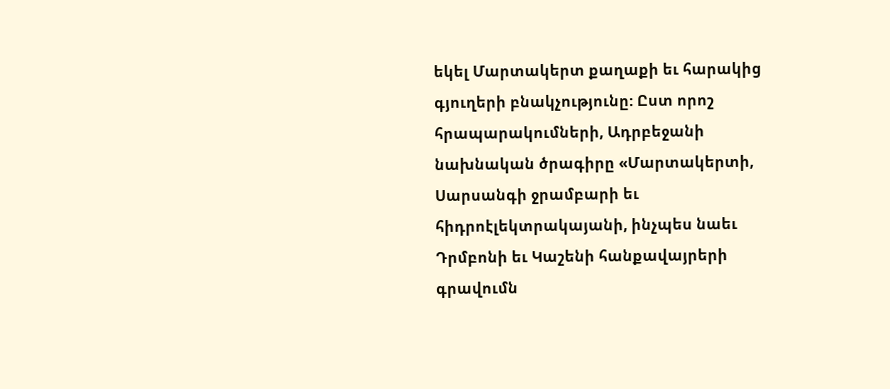եկել Մարտակերտ քաղաքի եւ հարակից գյուղերի բնակչությունը: Ըստ որոշ հրապարակումների, Ադրբեջանի նախնական ծրագիրը «Մարտակերտի, Սարսանգի ջրամբարի եւ հիդրոէլեկտրակայանի, ինչպես նաեւ Դրմբոնի եւ Կաշենի հանքավայրերի գրավումն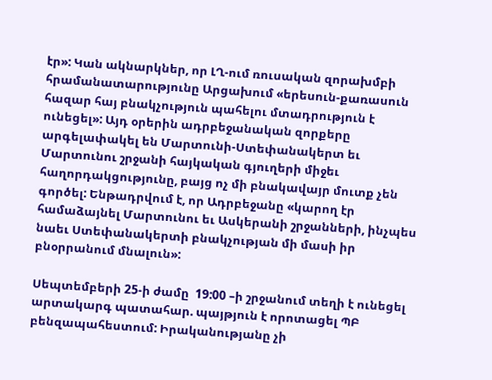էր»: Կան ակնարկներ, որ ԼՂ-ում ռուսական զորախմբի հրամանատարությունը Արցախում «երեսուն-քառասուն հազար հայ բնակչություն պահելու մտադրություն է ունեցել»: Այդ օրերին ադրբեջանական զորքերը արգելափակել են Մարտունի-Ստեփանակերտ եւ Մարտունու շրջանի հայկական գյուղերի միջեւ հաղորդակցությունը, բայց ոչ մի բնակավայր մուտք չեն գործել: Ենթադրվում է, որ Ադրբեջանը «կարող էր համաձայնել Մարտունու եւ Ասկերանի շրջանների, ինչպես նաեւ Ստեփանակերտի բնակչության մի մասի իր բնօրրանում մնալուն»:

Սեպտեմբերի 25‑ի ժամը  19:00 –ի շրջանում տեղի է ունեցել արտակարգ պատահար. պայթյուն է որոտացել ՊԲ բենզապահեստում: Իրականությանը չի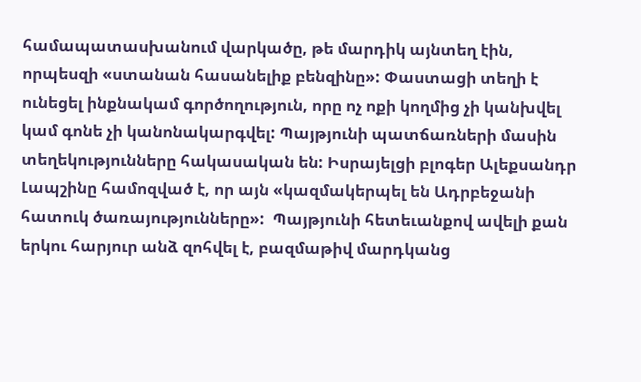համապատասխանում վարկածը, թե մարդիկ այնտեղ էին, որպեսզի «ստանան հասանելիք բենզինը»: Փաստացի տեղի է ունեցել ինքնակամ գործողություն, որը ոչ ոքի կողմից չի կանխվել կամ գոնե չի կանոնակարգվել: Պայթյունի պատճառների մասին տեղեկությունները հակասական են: Իսրայելցի բլոգեր Ալեքսանդր Լապշինը համոզված է, որ այն «կազմակերպել են Ադրբեջանի հատուկ ծառայությունները»:  Պայթյունի հետեւանքով ավելի քան երկու հարյուր անձ զոհվել է, բազմաթիվ մարդկանց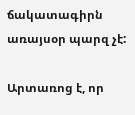ճակատագիրն առայսօր պարզ չէ:

Արտառոց է, որ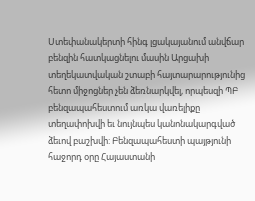Ստեփանակերտի հինգ լցակայանում անվճար բենզին հատկացնելու մասին Արցախի տեղեկատվական շտաբի հայտարարությունից հետո միջոցներ չեն ձեռնարկվել, որպեսզի ՊԲ բենզապահեստում առկա վառելիքը տեղափոխվի եւ նույնպես կանոնակարգված ձեւով բաշխվի: Բենզապահեստի պայթյունի հաջորդ օրը Հայաստանի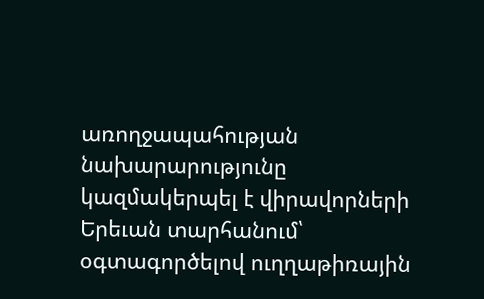առողջապահության նախարարությունը կազմակերպել է վիրավորների Երեւան տարհանում՝ օգտագործելով ուղղաթիռային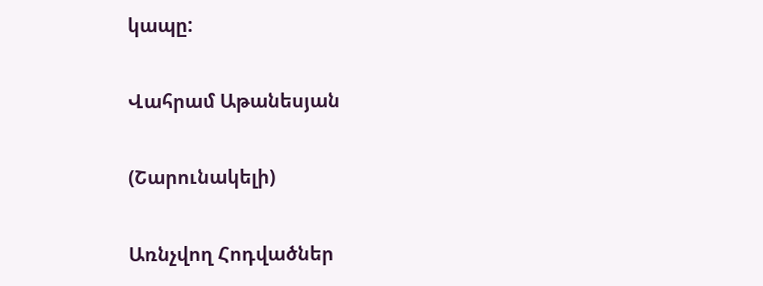կապը:

Վահրամ Աթանեսյան

(Շարունակելի)

Առնչվող Հոդվածներ